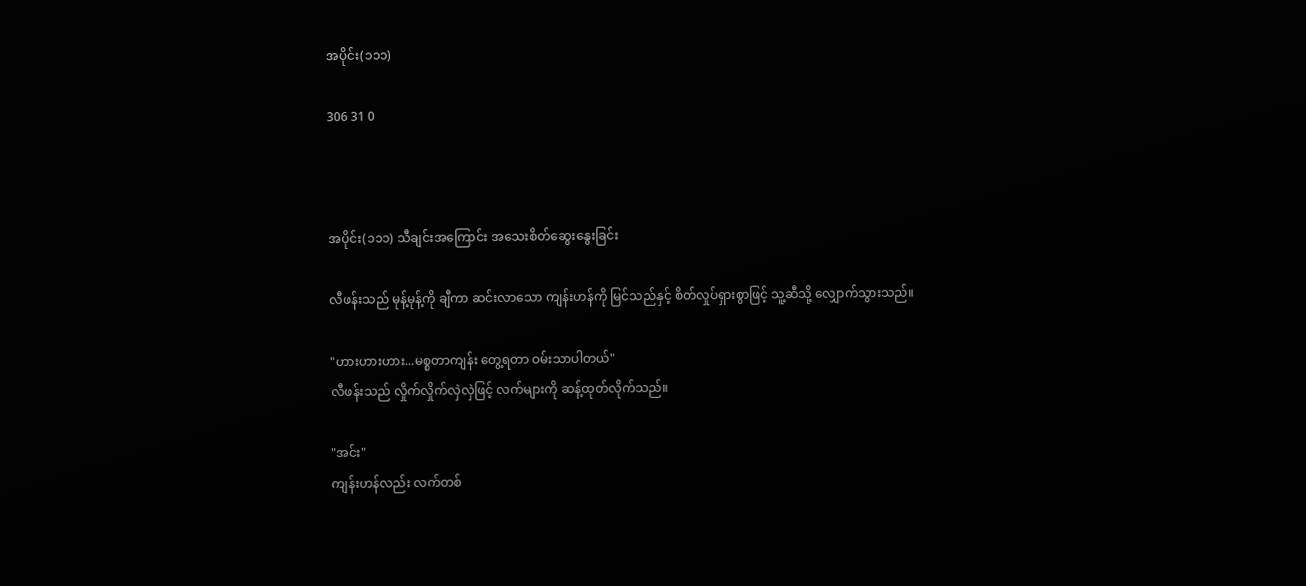အပိုင်း(၁၁၁)

306 31 0



အပိုင်း(၁၁၁) သီချင်းအကြောင်း အသေးစိတ်ဆွေးနွေးခြင်း

လီဖန်းသည် မုန့်မုန့်ကို ချီကာ ဆင်းလာသော ကျန်းဟန်ကို မြင်သည်နှင့် စိတ်လှုပ်ရှားစွာဖြင့် သူ့ဆီသို့ လျှောက်သွားသည်။

"ဟားဟားဟား...မစ္စတာကျန်း တွေ့ရတာ ဝမ်းသာပါတယ်"
လီဖန်းသည် လှိုက်လှိုက်လှဲလှဲဖြင့် လက်များကို ဆန့်ထုတ်လိုက်သည်။

"အင်း"
ကျန်းဟန်လည်း လက်တစ်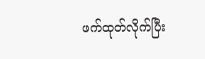ဖက်ထုတ်လိုက်ပြီး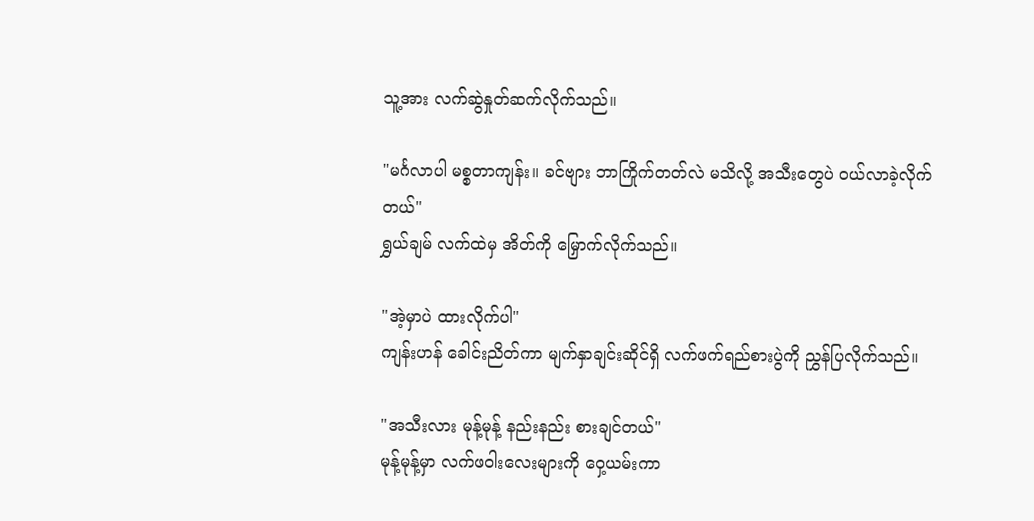သူ့အား လက်ဆွဲနှုတ်ဆက်လိုက်သည်။

"မင်္ဂလာပါ မစ္စတာကျန်း။ ခင်ဗျား ဘာကြိုက်တတ်လဲ မသိလို့ အသီးတွေပဲ ဝယ်လာခဲ့လိုက်တယ်"
ရွှယ်ချမ် လက်ထဲမှ အိတ်ကို မြှောက်လိုက်သည်။

"အဲ့မှာပဲ ထားလိုက်ပါ"
ကျန်းဟန် ခေါင်းညိတ်ကာ မျက်နှာချင်းဆိုင်ရှိ လက်ဖက်ရည်စားပွဲကို ညွှန်ပြလိုက်သည်။

"အသီးလား မုန့်မုန့် နည်းနည်း စားချင်တယ်"
မုန့်မုန့်မှာ လက်ဖဝါးလေးများကို ဝှေ့ယမ်းကာ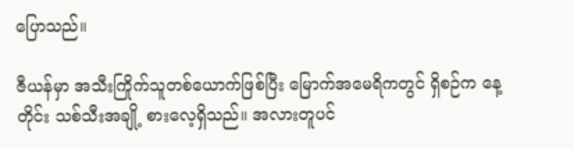ပြောသည်။

ဇီယန်မှာ အသီးကြိုက်သူတစ်ယောက်ဖြစ်ပြီး မြောက်အမေရိကတွင် ရှိစဉ်က နေ့တိုင်း သစ်သီးအချို့ စားလေ့ရှိသည်။ အလားတူပင်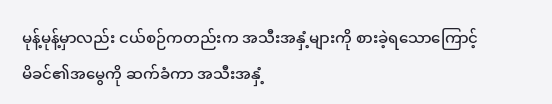မုန့်မုန့်မှာလည်း ငယ်စဉ်ကတည်းက အသီးအနှံ့များကို စားခဲ့ရသောကြောင့် မိခင်၏အမွေကို ဆက်ခံကာ အသီးအနှံ့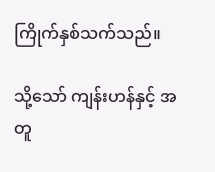ကြိုက်နှစ်သက်သည်။

သို့သော် ကျန်းဟန်နှင့် အတူ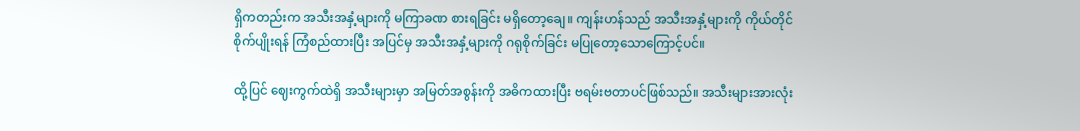ရှိကတည်းက အသီးအနှံ့များကို မကြာခဏ စားရခြင်း မရှိတော့ချေ။ ကျန်းဟန်သည် အသီးအနှံ့များကို ကိုယ်တိုင် စိုက်ပျိုးရန် ကြံစည်ထားပြီး အပြင်မှ အသီးအနှံ့များကို ဂရုစိုက်ခြင်း မပြုတော့သောကြောင့်ပင်။

ထို့ပြင် ဈေးကွက်ထဲရှိ အသီးများမှာ အမြတ်အစွန်းကို အဓိကထားပြီး ဗရမ်းဗတာပင်ဖြစ်သည်။ အသီးများအားလုံး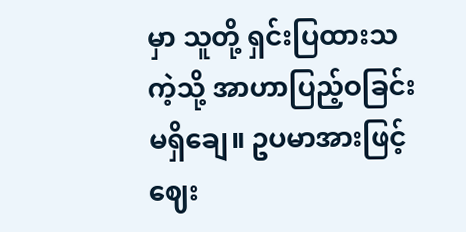မှာ သူတို့ ရှင်းပြထားသကဲ့သို့ အာဟာပြည့်ဝခြင်း မရှိချေ။ ဥပမာအားဖြင့် ဈေး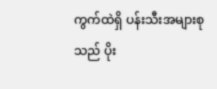ကွက်ထဲရှိ ပန်းသီးအများစုသည် ပိုး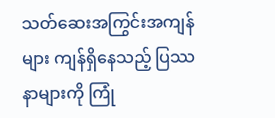သတ်ဆေးအကြွင်းအကျန်များ ကျန်ရှိနေသည့် ပြဿနာများကို ကြုံ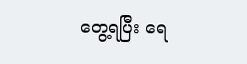တွေ့ရပြီး ရေ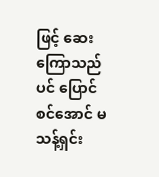ဖြင့် ဆေးကြောသည်ပင် ပြောင်စင်အောင် မသန့်ရှင်း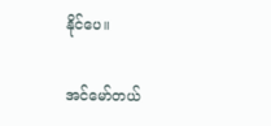နိုင်ပေ။

အင်မော်တယ်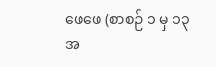ဖေဖေ (စာစဉ် ၁ မှ ၁၃ အ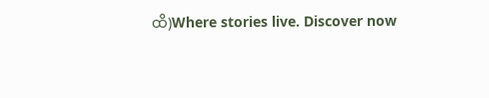ထိ)Where stories live. Discover now